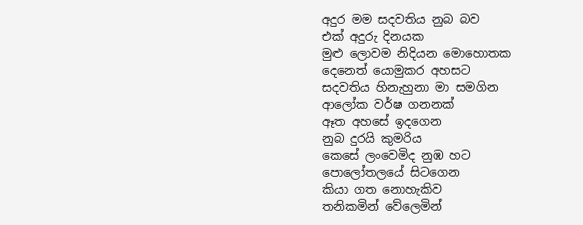අදුර මම සදවතිය නුබ බව
එක් අදුරු දිනයක
මුළු ලොවම නිදියන මොහොතක
දෙනෙත් යොමුකර අහසට
සදවතිය හිනැහුනා මා සමගින
ආලෝක වර්ෂ ගනනක්
ඈත අහසේ ඉදගෙන
නුබ දුරයි කුමරිය
කෙසේ ලංවෙමිද නුඹ හට
පොලෝතලයේ සිටගෙන
කියා ගත නොහැකිව
තනිකමින් වේලෙමින්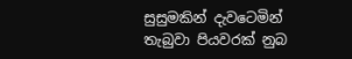සුසුමකින් දැවටෙමින්
තැබුවා පියවරක් නුබ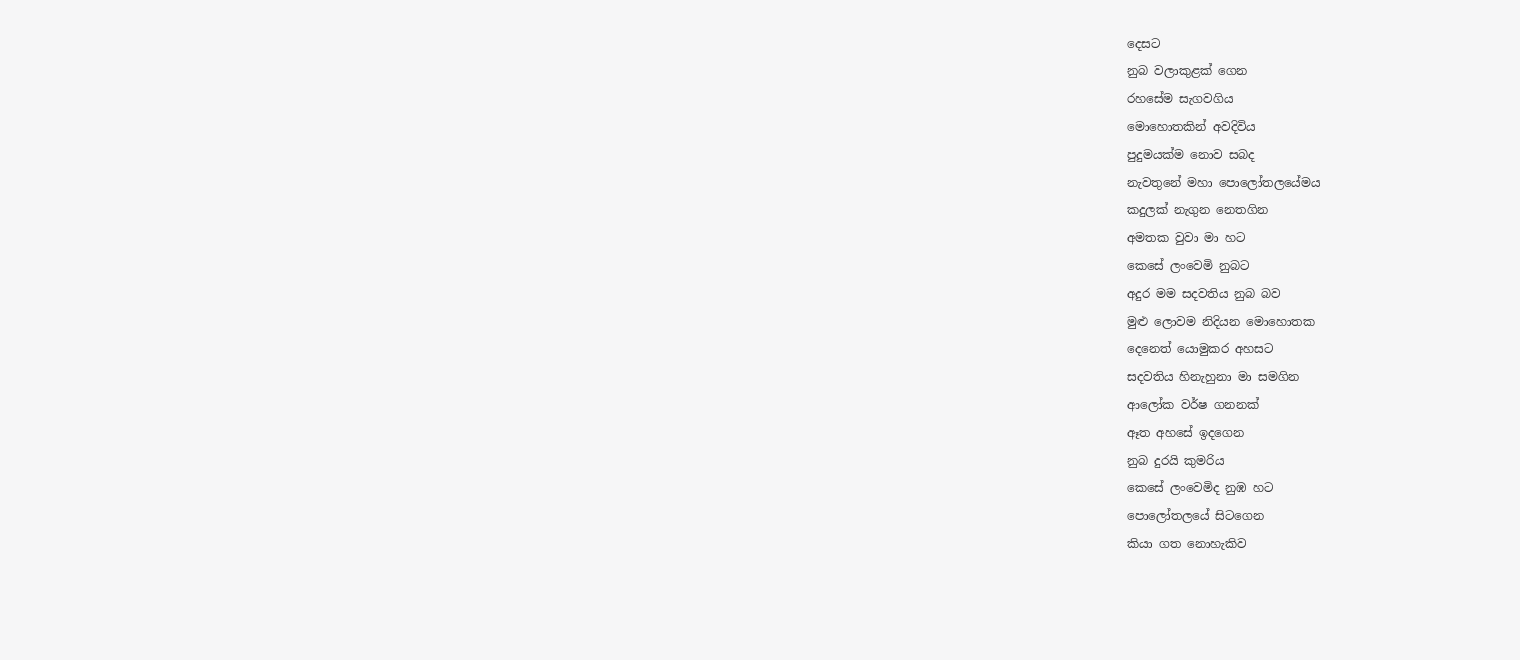දෙසට
නුබ වලාකුළක් ගෙන
රහසේම සැගවගිය
මොහොතකින් අවදිවිය
පුදුමයක්ම නොව සබද
නැවතුනේ මහා පොලෝතලයේමය
කදුලක් නැගුන නෙතගින
අමතක වුවා මා හට
කෙසේ ලංවෙමි නුබට
අදුර මම සදවතිය නුබ බව
මුළු ලොවම නිදියන මොහොතක
දෙනෙත් යොමුකර අහසට
සදවතිය හිනැහුනා මා සමගින
ආලෝක වර්ෂ ගනනක්
ඈත අහසේ ඉදගෙන
නුබ දුරයි කුමරිය
කෙසේ ලංවෙමිද නුඹ හට
පොලෝතලයේ සිටගෙන
කියා ගත නොහැකිව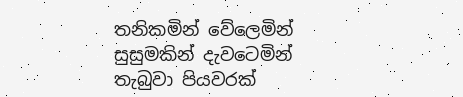තනිකමින් වේලෙමින්
සුසුමකින් දැවටෙමින්
තැබුවා පියවරක්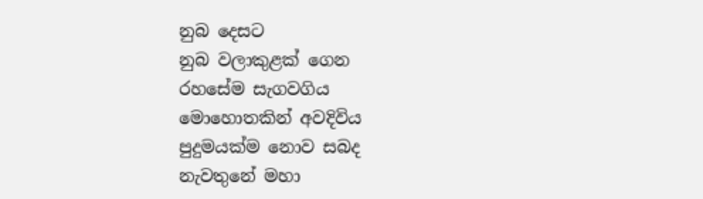නුබ දෙසට
නුබ වලාකුළක් ගෙන
රහසේම සැගවගිය
මොහොතකින් අවදිවිය
පුදුමයක්ම නොව සබද
නැවතුනේ මහා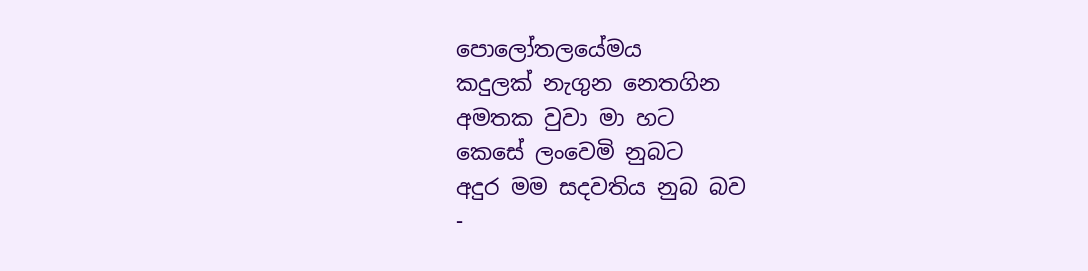පොලෝතලයේමය
කදුලක් නැගුන නෙතගින
අමතක වුවා මා හට
කෙසේ ලංවෙමි නුබට
අදුර මම සදවතිය නුබ බව
-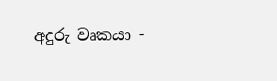අදුරු වෘකයා -